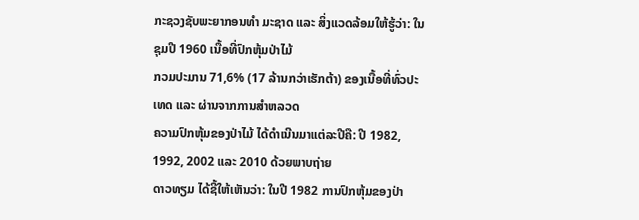ກະຊວງຊັບພະຍາກອນທຳ ມະຊາດ ແລະ ສິ່ງແວດລ້ອມໃຫ້ຮູ້ວ່າ: ໃນຊຸມປີ 1960 ເນື້ອທີ່ປົກຫຸ້ມປ່າໄມ້
ກວມປະມານ 71,6% (17 ລ້ານກວ່າເຮັກຕ້າ) ຂອງເນື້ອທີ່ທົ່ວປະເທດ ແລະ ຜ່ານຈາກການສຳຫລວດ
ຄວາມປົກຫຸ້ມຂອງປ່າໄມ້ ໄດ້ດຳເນີນມາແຕ່ລະປີຄື: ປີ 1982, 1992, 2002 ແລະ 2010 ດ້ວຍພາບຖ່າຍ
ດາວທຽມ ໄດ້ຊີ້ໃຫ້ເຫັນວ່າ: ໃນປີ 1982 ການປົກຫຸ້ມຂອງປ່າ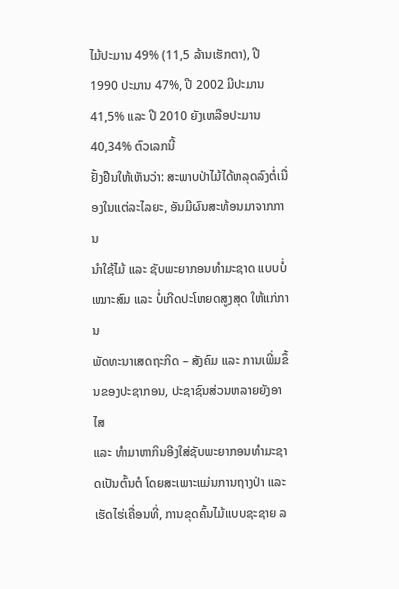ໄມ້ປະມານ 49% (11,5 ລ້ານເຮັກຕາ), ປີ
1990 ປະມານ 47%, ປີ 2002 ມີປະມານ 41,5% ແລະ ປີ 2010 ຍັງເຫລືອປະມານ 40,34% ຕົວເລກນີ້
ຢັ້ງຢືນໃຫ້ເຫັນວ່າ: ສະພາບປ່າໄມ້ໄດ້ຫລຸດລົງຕໍ່ເນື່ອງໃນແຕ່ລະໄລຍະ, ອັນມີຜົນສະທ້ອນມາຈາກການ
ນຳໃຊ້ໄມ້ ແລະ ຊັບພະຍາກອນທຳມະຊາດ ແບບບໍ່ເໝາະສົມ ແລະ ບໍ່ເກີດປະໂຫຍດສູງສຸດ ໃຫ້ແກ່ການ
ພັດທະນາເສດຖະກິດ – ສັງຄົມ ແລະ ການເພີ່ມຂຶ້ນຂອງປະຊາກອນ, ປະຊາຊົນສ່ວນຫລາຍຍັງອາໄສ
ແລະ ທຳມາຫາກິນອີງໃສ່ຊັບພະຍາກອນທຳມະຊາດເປັນຕົ້ນຕໍ ໂດຍສະເພາະແມ່ນການຖາງປ່າ ແລະ
ເຮັດໄຮ່ເຄື່ອນທີ່, ການຂຸດຄົ້ນໄມ້ແບບຊະຊາຍ ລ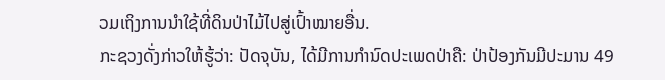ວມເຖິງການນຳໃຊ້ທີ່ດິນປ່າໄມ້ໄປສູ່ເປົ້າໝາຍອື່ນ.
ກະຊວງດັ່ງກ່າວໃຫ້ຮູ້ວ່າ: ປັດຈຸບັນ, ໄດ້ມີການກຳນົດປະເພດປ່າຄື: ປ່າປ້ອງກັນມີປະມານ 49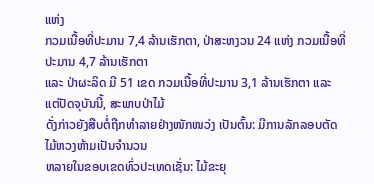ແຫ່ງ
ກວມເນື້ອທີ່ປະມານ 7,4 ລ້ານເຮັກຕາ, ປ່າສະຫງວນ 24 ແຫ່ງ ກວມເນື້ອທີ່ປະມານ 4,7 ລ້ານເຮັກຕາ
ແລະ ປ່າຜະລິດ ມີ 51 ເຂດ ກວມເນື້ອທີ່ປະມານ 3,1 ລ້ານເຮັກຕາ ແລະ ແຕ່ປັດຈຸບັນນີ້, ສະພາບປ່າໄມ້
ດັ່ງກ່າວຍັງສືບຕໍ່ຖືກທຳລາຍຢ່າງໜັກໜວ່ງ ເປັນຕົ້ນ: ມີການລັກລອບຕັດໄມ້ຫວງຫ້າມເປັນຈຳນວນ
ຫລາຍໃນຂອບເຂດທົ່ວປະເທດເຊັ່ນ: ໄມ້ຂະຍຸ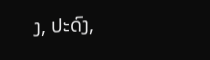ງ, ປະດົງ,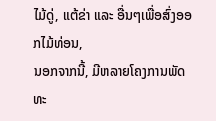ໄມ້ດູ່, ແຕ້ຂ່າ ແລະ ອື່ນໆເພື່ອສົ່ງອອກໄມ້ທ່ອນ,
ນອກຈາກນີ້, ມີຫລາຍໂຄງການພັດທະ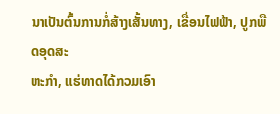ນາເປັນຕົ້ນການກໍ່ສ້າງເສັ້ນທາງ, ເຂື່ອນໄຟຟ້າ, ປູກພືດອຸດສະ
ຫະກຳ, ແຮ່ທາດໄດ້ກວມເອົາ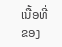ເນື້ອທີ່ຂອງ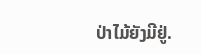ປ່າໄມ້ຍັງມີຢູ່.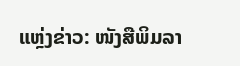ແຫຼ່ງຂ່າວ: ໜັງສືພິມລາ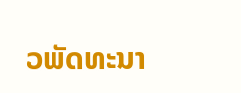ວພັດທະນາ